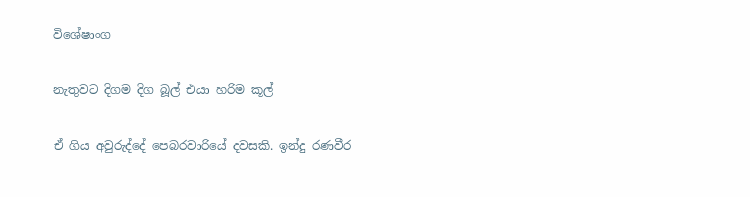විශේෂාංග

නැතුවට දිගම දිග බූල් එයා හරිම කූල්

ඒ ගිය අවුරුද්දේ පෙබරවාරියේ දවසකි. ඉන්දු රණවීර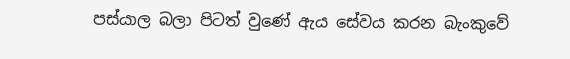පස්යාල බලා පිටත් වුණේ ඇය සේවය කරන බැංකුවේ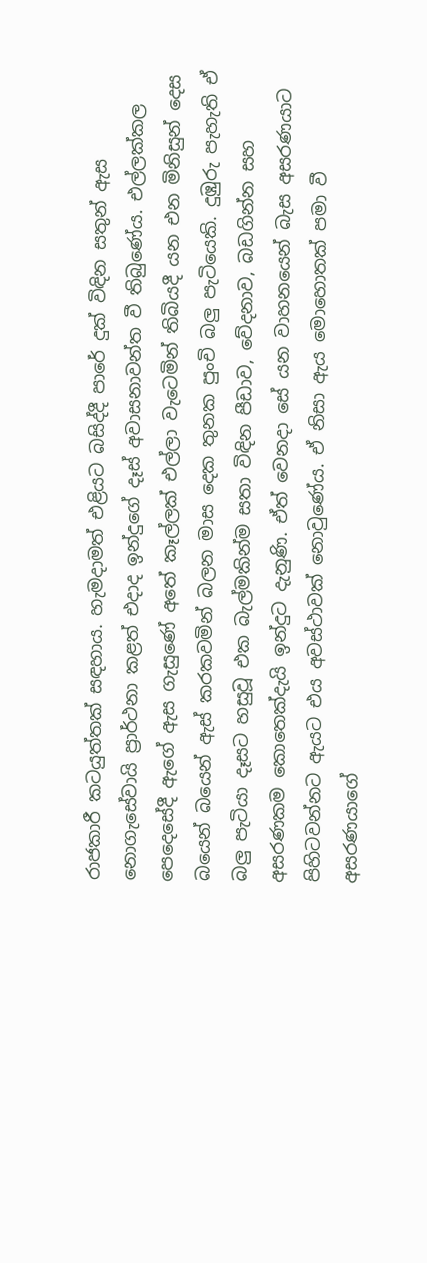රාජකාරී කටයුත්තක් සඳහාය. හැමදාමත් එළියට බසිද්දී පාරේ දුක් විඳින සතුන් ඇස නොගැසේවායි ප්‍රාර්ථනා කළත් එදාද ඉන්දුගේ දෑස් අවාසනාවන්ත වී තිබුණේය. එල්ලක්කල පෙදෙසේදී ඇගේ ඇස ගැසුණේ අතේ කෑල්ලක් එල්ලා වැටෙමින් තිබියදී යන එන මිනිසුන් දෙස බයෙන් බයෙන් ඇස් කරකවමින් බලන මාස දෙක තුනක පුංචි බලු පැටියෙකි. දුඹුරු පැහැති ඒ බලු පැටියා දෑසට හසුවූ එක බැල්මකින්ම සතා විඳින පීඩාව, වේදනාව, බඩගින්න සහ අසරණකම කොතෙක්දැයි ඉන්දුට දැනුණි. ඒත් වෙනදා සේ යන වාහනයෙන් බැස අසරණයාට පිහිටවන්නට ඇයට එය අවස්ථාවක් නොවුණේය. ඒ නිසා ඇය මොහොතක් පමා වී අසරණයාගේ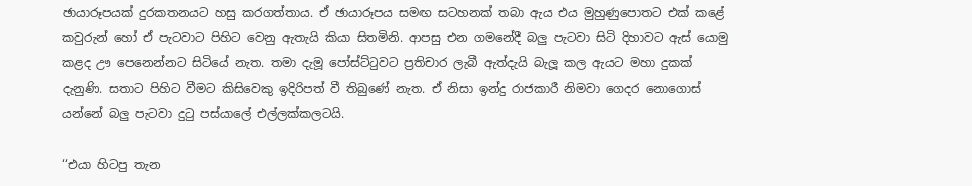ඡායාරූපයක් දුරකතනයට හසු කරගත්තාය. ඒ ඡායාරූපය සමඟ සටහනක් තබා ඇය එය මුහුණුපොතට එක් කළේ කවුරුන් හෝ ඒ පැටවාට පිහිට වෙනු ඇතැයි කියා සිතමිනි. ආපසු එන ගමනේදී බලු පැටවා සිටි දිහාවට ඇස් යොමු කළද ඌ පෙනෙන්නට සිටියේ නැත. තමා දැමූ පෝස්ට්ටුවට ප්‍රතිචාර ලැබී ඇත්දැයි බැලූ කල ඇයට මහා දුකක් දැනුණි. සතාට පිහිට වීමට කිසිවෙකු ඉදිරිපත් වී තිබුණේ නැත. ඒ නිසා ඉන්දු රාජකාරී නිමවා ගෙදර නොගොස් යන්නේ බලු පැටවා දුටු පස්යාලේ එල්ලක්කලටයි.

‘‘එයා හිටපු තැන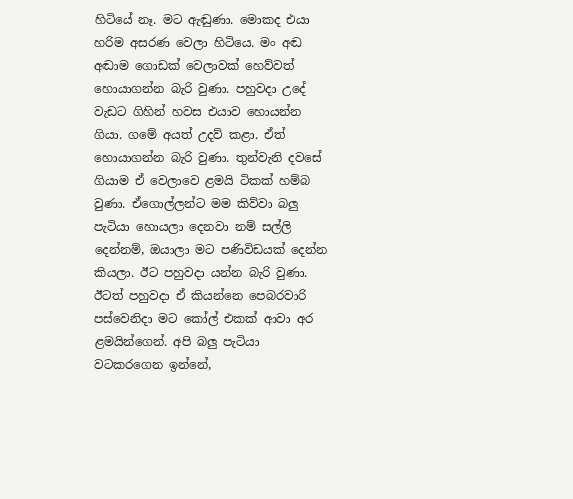හිටියේ නෑ. මට ඇඬුණා. මොකද එයා හරිම අසරණ වෙලා හිටියෙ. මං අඬ අඬාම ගොඩක් වෙලාවක් හෙව්වත් හොයාගන්න බැරි වුණා. පහුවදා උදේ වැඩට ගිහින් හවස එයාව හොයන්න ගියා. ගමේ අයත් උදව් කළා. ඒත් හොයාගන්න බැරි වුණා. තුන්වැනි දවසේ ගියාම ඒ වෙලාවෙ ළමයි ටිකක් හම්බ වුණා. ඒගොල්ලන්ට මම කිව්වා බලු පැටියා හොයලා දෙනවා නම් සල්ලි දෙන්නම්, ඔයාලා මට පණිවිඩයක් දෙන්න කියලා. ඊට පහුවදා යන්න බැරි වුණා. ඊටත් පහුවදා ඒ කියන්නෙ පෙබරවාරි පස්වෙනිදා මට කෝල් එකක් ආවා අර ළමයින්ගෙන්. අපි බලු පැටියා වටකරගෙන ඉන්නේ,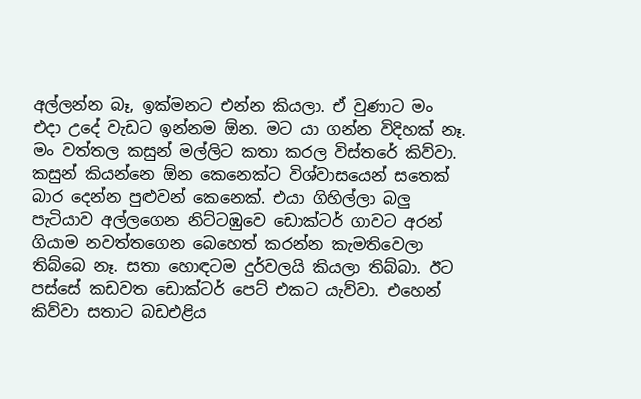අල්ලන්න බෑ, ඉක්මනට එන්න කියලා. ඒ වුණාට මං එදා උදේ වැඩට ඉන්නම ඕන. මට යා ගන්න විදිහක් නෑ. මං වත්තල කසුන් මල්ලිට කතා කරල විස්තරේ කිව්වා. කසුන් කියන්නෙ ඕන කෙනෙක්ට විශ්වාසයෙන් සතෙක් බාර දෙන්න පුළුවන් කෙනෙක්. එයා ගිහිල්ලා බලු පැටියාව අල්ලගෙන නිට්ටඹුවෙ ඩොක්ටර් ගාවට අරන් ගියාම නවත්තගෙන බෙහෙත් කරන්න කැමතිවෙලා තිබ්බෙ නෑ. සතා හොඳටම දුර්වලයි කියලා තිබ්බා. ඊට පස්සේ කඩවත ඩොක්ටර් පෙට් එකට යැව්වා. එහෙන් කිව්වා සතාට බඩඑළිය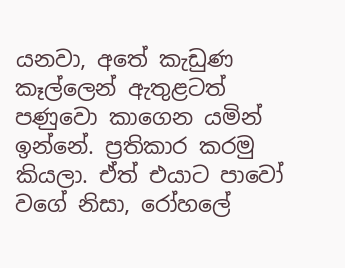යනවා, අතේ කැඩුණ කෑල්ලෙන් ඇතුළටත් පණුවො කාගෙන යමින් ඉන්නේ. ප්‍රතිකාර කරමු කියලා. ඒත් එයාට පාවෝ වගේ නිසා, රෝහලේ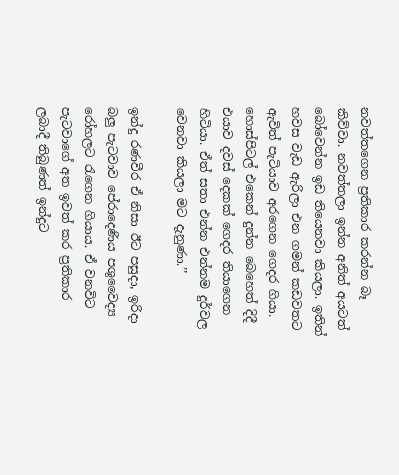නවත්තගෙන ප්‍රතිකාර කරන්න බෑ කිව්වා. නවත්තලා ඉන්න අනිත් අයටත් බෝවෙන්න ඉඩ තියෙනවා කියලා. ඉතින් හවස වැඩ ඇරිලා එන ගමන් කඩවතට ඇවිත් පැටියාව අරගෙන ගෙදර ගියා. හොස්පිටල් එකෙන් දුන්න බෙහෙත් දිදී එයාව දවස් දෙකක් ගෙදර තියාගෙන හිටියා. ඒත් සතා එන්න එන්නම දුර්වල වෙනවා කියලා මට දැනුණා.’’

ඉන්දු රණවීර ඒ නිසා ඊට පසුදා, ඉරිදා බලු පැටවාව පේරාදෙණිය පශුවෛද්‍ය රෝහලට රැගෙන ගියාය. ඒ වනවිට පැටවාගේ අත ඉවත් කර ප්‍රතිකාර ලබාදී තිබුණත් ඉන්දුට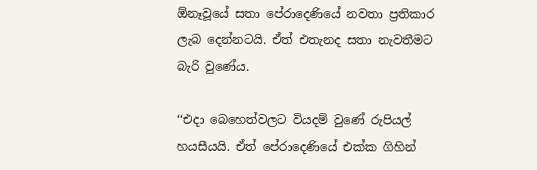ඕනෑවූයේ සතා පේරාදෙණියේ නවතා ප්‍රතිකාර ලැබ දෙන්නටයි. ඒත් එතැනද සතා නැවතීමට බැරි වුණේය.

‘‘එදා බෙහෙත්වලට වියදම් වුණේ රුපියල් හයසීයයි. ඒත් පේරාදෙණියේ එක්ක ගිහින්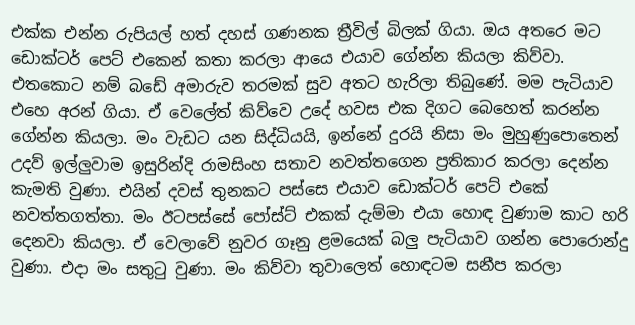එක්ක එන්න රුපියල් හත් දහස් ගණනක ත්‍රීවිල් බිලක් ගියා. ඔය අතරෙ මට ඩොක්ටර් පෙට් එකෙන් කතා කරලා ආයෙ එයාව ගේන්න කියලා කිව්වා. එතකොට නම් බඩේ අමාරුව තරමක් සුව අතට හැරිලා තිබුණේ. මම පැටියාව එහෙ අරන් ගියා. ඒ වෙලේත් කිව්වෙ උදේ හවස එක දිගට බෙහෙත් කරන්න ගේන්න කියලා. මං වැඩට යන සිද්ධියයි, ඉන්නේ දුරයි නිසා මං මුහුණුපොතෙන් උදව් ඉල්ලුවාම ඉසුරින්දි රාමසිංහ සතාව නවත්තගෙන ප්‍රතිකාර කරලා දෙන්න කැමති වුණා. එයින් දවස් තුනකට පස්සෙ එයාව ඩොක්ටර් පෙට් එකේ නවත්තගත්තා. මං ඊටපස්සේ පෝස්ට් එකක් දැම්මා එයා හොඳ වුණාම කාට හරි දෙනවා කියලා. ඒ වෙලාවේ නුවර ගෑනු ළමයෙක් බලු පැටියාව ගන්න පොරොන්දු වුණා. එදා මං සතුටු වුණා. මං කිව්වා තුවාලෙත් හොඳටම සනීප කරලා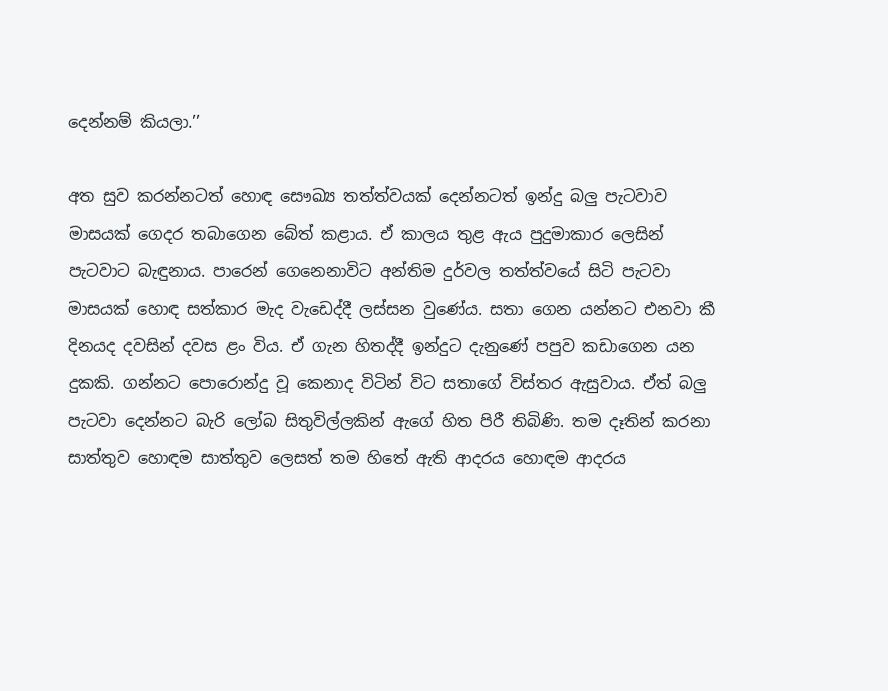දෙන්නම් කියලා.’’

අත සුව කරන්නටත් හොඳ සෞඛ්‍ය තත්ත්වයක් දෙන්නටත් ඉන්දු බලු පැටවාව මාසයක් ගෙදර තබාගෙන බේත් කළාය. ඒ කාලය තුළ ඇය පුදුමාකාර ලෙසින් පැටවාට බැඳුනාය. පාරෙන් ගෙනෙනාවිට අන්තිම දුර්වල තත්ත්වයේ සිටි පැටවා මාසයක් හොඳ සත්කාර මැද වැඩෙද්දී ලස්සන වුණේය. සතා ගෙන යන්නට එනවා කී දිනයද දවසින් දවස ළං විය. ඒ ගැන හිතද්දී ඉන්දුට දැනුණේ පපුව කඩාගෙන යන දුකකි. ගන්නට පොරොන්දු වූ කෙනාද විටින් විට සතාගේ විස්තර ඇසුවාය. ඒත් බලු පැටවා දෙන්නට බැරි ලෝබ සිතුවිල්ලකින් ඇගේ හිත පිරී තිබිණි. තම දෑතින් කරනා සාත්තුව හොඳම සාත්තුව ලෙසත් තම හිතේ ඇති ආදරය හොඳම ආදරය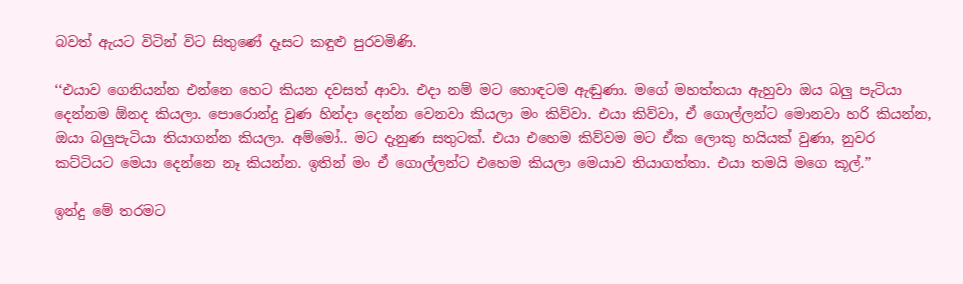බවත් ඇයට විටින් විට සිතුණේ දෑසට කඳුළු පුරවමිණි.

‘‘එයාව ගෙනියන්න එන්නෙ හෙට කියන දවසත් ආවා. එදා නම් මට හොඳටම ඇඬුණා. මගේ මහත්තයා ඇහුවා ඔය බලු පැටියා දෙන්නම ඕනද කියලා. පොරොන්දු වුණ හින්දා දෙන්න වෙනවා කියලා මං කිව්වා. එයා කිව්වා, ඒ ගොල්ලන්ට මොනවා හරි කියන්න, ඔයා බලුපැටියා තියාගන්න කියලා. අම්මෝ.. මට දැනුණ සතුටක්. එයා එහෙම කිව්වම මට ඒක ලොකු හයියක් වුණා, නුවර කට්ටියට මෙයා දෙන්නෙ නෑ කියන්න. ඉතින් මං ඒ ගොල්ලන්ට එහෙම කියලා මෙයාව තියාගත්තා. එයා තමයි මගෙ කූල්.’’

ඉන්දු මේ තරමට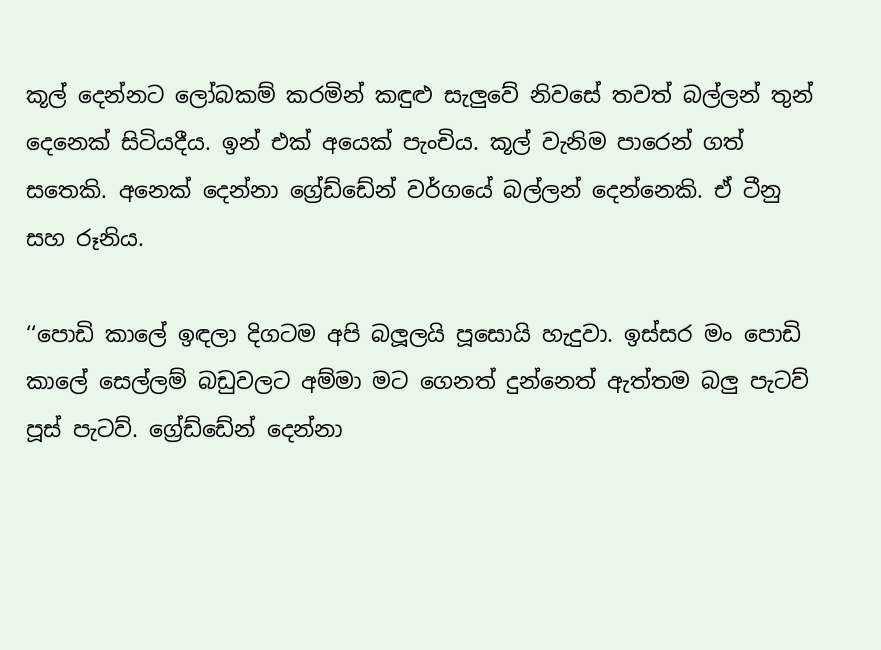කූල් දෙන්නට ලෝබකම් කරමින් කඳුළු සැලුවේ නිවසේ තවත් බල්ලන් තුන් දෙනෙක් සිටියදීය. ඉන් එක් අයෙක් පැංචිය. කූල් වැනිම පාරෙන් ගත් සතෙකි. අනෙක් දෙන්නා ග්‍රේඩ්ඩේන් වර්ගයේ බල්ලන් දෙන්නෙකි. ඒ ටීනු සහ රූනිය.

‘‘පොඩි කාලේ ඉඳලා දිගටම අපි බලූලයි පූසොයි හැදුවා. ඉස්සර මං පොඩි කාලේ සෙල්ලම් බඩුවලට අම්මා මට ගෙනත් දුන්නෙත් ඇත්තම බලු පැටව් පූස් පැටව්. ග්‍රේඩ්ඩේන් දෙන්නා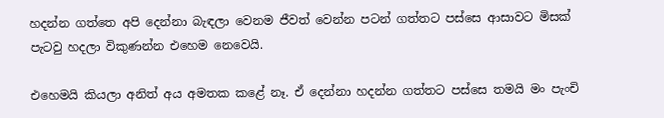හදන්න ගත්තෙ අපි දෙන්නා බැඳලා වෙනම ජීවත් වෙන්න පටන් ගත්තට පස්සෙ ආසාවට මිසක් පැටවු හදලා විකුණන්න එහෙම නෙවෙ‍‍‍‍‍යි.

එහෙමයි කියලා අනිත් අය අමතක කළේ නෑ. ඒ දෙන්නා හදන්න ගත්තට පස්සෙ තමයි මං පැංචි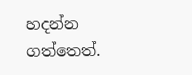හදන්න ගත්තෙත්.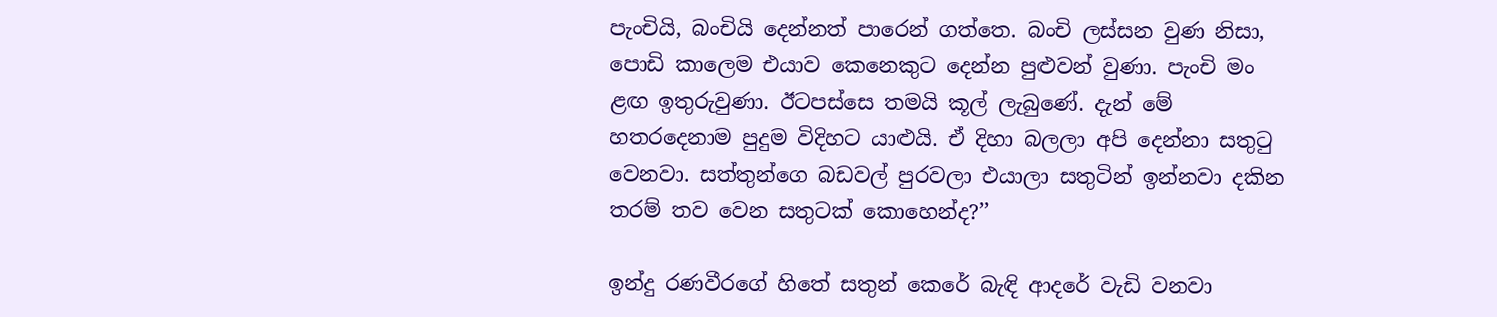පැංචියි, බංචියි දෙන්නත් පාරෙන් ගත්තෙ. බංචි ලස්සන වුණ නිසා, පොඩි කාලෙම එයාව කෙනෙකුට දෙන්න පුළුවන් වුණා. පැංචි මං ළඟ ඉතුරුවුණා. ඊටපස්සෙ තමයි කූල් ලැබුණේ. දැන් මේ හතරදෙනාම පුදුම විදිහට යාළුයි. ඒ දිහා බලලා අපි දෙන්නා සතුටු වෙනවා. සත්තුන්ගෙ බඩවල් පුරවලා එයාලා සතුටින් ඉන්නවා දකින තරම් තව වෙන සතුටක් කොහෙන්ද?’’

ඉන්දු රණවීරගේ හිතේ සතුන් කෙරේ බැඳි ආදරේ වැඩි වනවා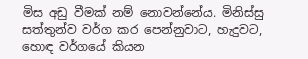මිස අඩු වීමක් නම් නොවන්නේය. මිනිස්සු සත්තුන්ව වර්ග කර පෙන්නුවාට, හැදුවට, හොඳ වර්ගයේ කියන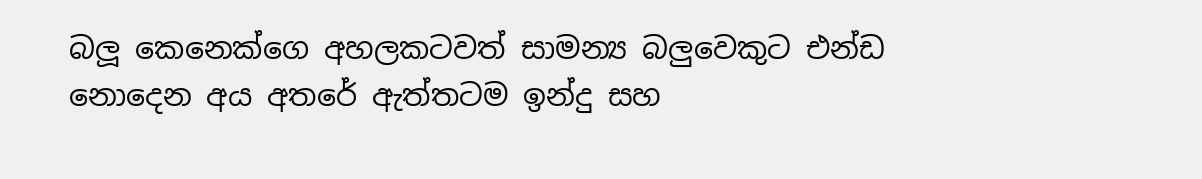බලූ කෙනෙක්ගෙ අහලකටවත් සාමන්‍ය බලුවෙකුට එන්ඩ නොදෙන අය අතරේ ඇත්තටම ඉන්දු සහ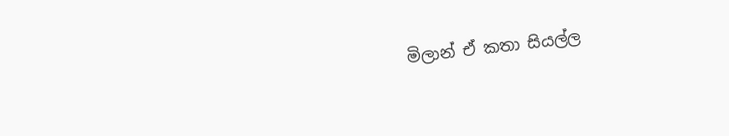මිලාන් ඒ කතා සියල්ල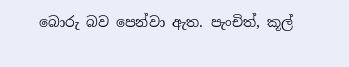බොරු බව පෙන්වා ඇත. පැංචිත්, කූල්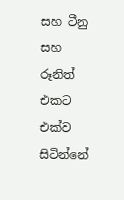සහ ටීනු සහ රූනිත් එකට එක්ව සිටින්නේ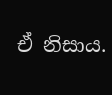ඒ නිසාය.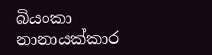බියංකා නානායක්කාර